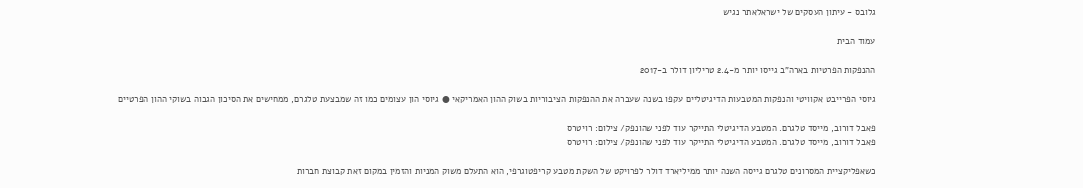גלובס - עיתון העסקים של ישראלאתר נגיש

עמוד הבית

ההנפקות הפרטיות בארה"ב גייסו יותר מ-2.4 טריליון דולר ב-2017

גיוסי הפרייבט אקוויטי והנפקות המטבעות הדיגיטליים עקפו בשנה שעברה את ההנפקות הציבוריות בשוק ההון האמריקאי ● גיוסי הון עצומים כמו זה שמבצעת טלגרם, ממחישים את הסיכון הגבוה בשוקי ההון הפרטיים

פאבל דורוב, מייסד טלגרם. המטבע הדיגיטלי התייקר עוד לפני שהונפק/ צילום: רויטרס
פאבל דורוב, מייסד טלגרם. המטבע הדיגיטלי התייקר עוד לפני שהונפק/ צילום: רויטרס

כשאפליקציית המסרונים טלגרם גייסה השנה יותר ממיליארד דולר לפרויקט של השקת מטבע קריפטוגרפי, הוא התעלם משוק המניות והזמין במקום זאת קבוצת חברות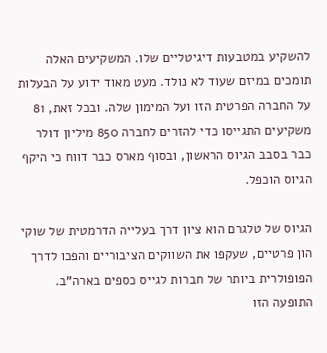להשקיע במטבעות דיגיטליים שלו. המשקיעים האלה תומכים במיזם שעוד לא נולד. מעט מאוד ידוע על הבעלות על החברה הפרטית הזו ועל המימון שלה. ובכל זאת, 81 משקיעים התגייסו כדי להזרים לחברה 850 מיליון דולר כבר בסבב הגיוס הראשון, ובסוף מארס כבר דווח כי היקף הגיוס הוכפל.

הגיוס של טלגרם הוא ציון דרך בעלייה הדרמטית של שוקי הון פרטיים, שעקפו את השווקים הציבוריים והפכו לדרך הפופולרית ביותר של חברות לגייס כספים בארה"ב. התופעה הזו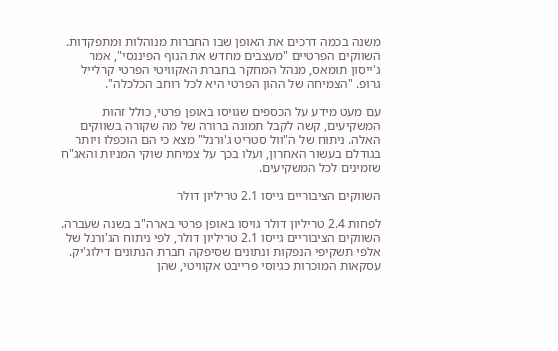משנה בכמה דרכים את האופן שבו החברות מנוהלות ומתפקדות. השווקים הפרטיים "מעצבים מחדש את הנוף הפיננסי", אמר ג'ייסון תומאס, מנהל המחקר בחברת האקוויטי הפרטי קרלייל גרופ. "הצמיחה של ההון הפרטי היא לכל רוחב הכלכלה".

עם מעט מידע על הכספים שגויסו באופן פרטי, כולל זהות המשקיעים, קשה לקבל תמונה ברורה של מה שקורה בשווקים האלה. ניתוח של ה"וול סטריט ג'ורנל" מצא כי הם הוכפלו ויותר בגודלם בעשור האחרון, ועלו בכך על צמיחת שוקי המניות והאג"ח שזמינים לכל המשקיעים.

השווקים הציבוריים גייסו 2.1 טריליון דולר

לפחות 2.4 טריליון דולר גויסו באופן פרטי בארה"ב בשנה שעברה. השווקים הציבוריים גייסו 2.1 טריליון דולר, לפי ניתוח הג'ורנל של אלפי תשקיפי הנפקות ונתונים שסיפקה חברת הנתונים דילוג'יק. עסקאות המוכרות כגיוסי פרייבט אקוויטי, שהן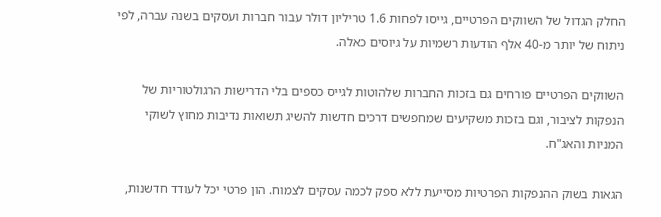החלק הגדול של השווקים הפרטיים, גייסו לפחות 1.6 טריליון דולר עבור חברות ועסקים בשנה עברה, לפי ניתוח של יותר מ-40 אלף הודעות רשמיות על גיוסים כאלה.

השווקים הפרטיים פורחים גם בזכות החברות שלהוטות לגייס כספים בלי הדרישות הרגולטוריות של הנפקות לציבור, וגם בזכות משקיעים שמחפשים דרכים חדשות להשיג תשואות נדיבות מחוץ לשוקי המניות והאג"ח.

הגאות בשוק ההנפקות הפרטיות מסייעת ללא ספק לכמה עסקים לצמוח. הון פרטי יכל לעודד חדשנות,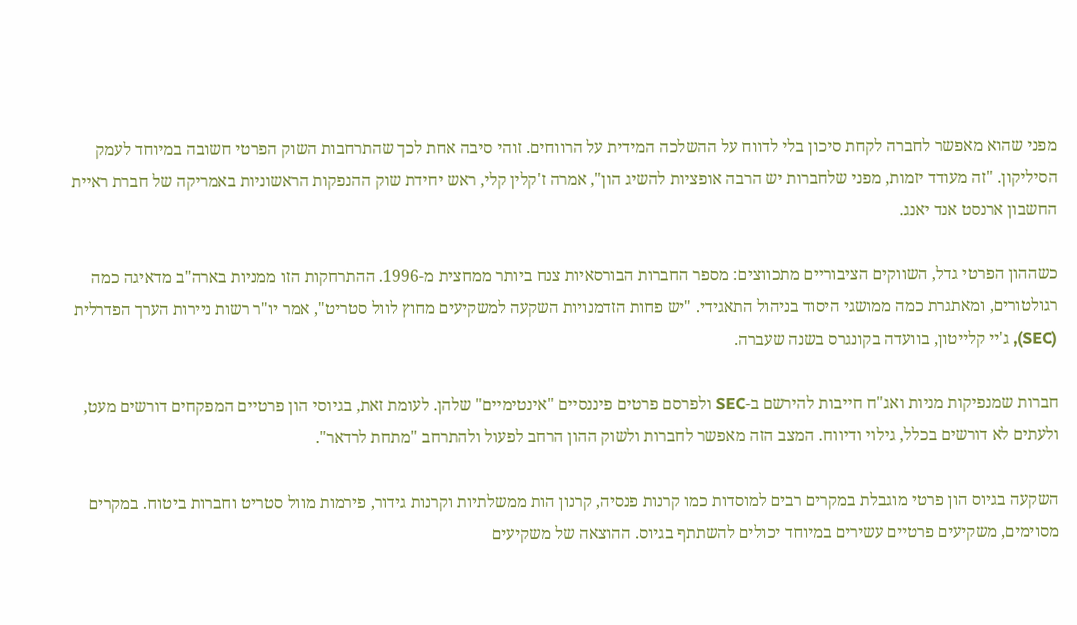מפני שהוא מאפשר לחברה לקחת סיכון בלי לדווח על ההשלכה המידית על הרווחים. זוהי סיבה אחת לכך שהתרחבות השוק הפרטי חשובה במיוחד לעמק הסיליקון. "זה מעודד יזמות, מפני שלחברות יש הרבה אופציות להשיג הון", אמרה ז'קלין קלי, ראש יחידת שוק ההנפקות הראשוניות באמריקה של חברת ראיית החשבון ארנסט אנד יאנג.

כשההון הפרטי גדל, השווקים הציבוריים מתכווצים: מספר החברות הבורסאיות צנח ביותר ממחצית מ-1996. ההתרחקות הזו ממניות בארה"ב מדאיגה כמה רגולטורים, ומאתגרת כמה ממושגי היסוד בניהול התאגידי. "יש פחות הזדמנויות השקעה למשקיעים מחוץ לוול סטריט", אמר יו"ר רשות ניירות הערך הפדרלית (SEC), ג'יי קלייטון, בוועדה בקונגרס בשנה שעברה.

חברות שמנפיקות מניות ואג"ח חייבות להירשם ב-SEC ולפרסם פרטים פיננסיים "אינטימיים" שלהן. לעומת זאת, בגיוסי הון פרטיים המפקחים דורשים מעט, ולעתים לא דורשים בכלל, גילוי ודיווח. המצב הזה מאפשר לחברות ולשוק ההון הרחב לפעול ולהתרחב "מתחת לרדאר".

השקעה בגיוס הון פרטי מוגבלת במקרים רבים למוסדות כמו קרנות פנסיה, קרנון הות ממשלתיות וקרנות גידור, פירמות מוול סטריט וחברות ביטוח. במקרים מסוימים, משקיעים פרטיים עשירים במיוחד יכולים להשתתף בגיוס. ההוצאה של משקיעים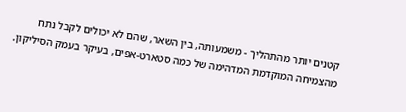קטנים יותר מהתהליך - משמעותה, בין השאר, שהם לא יכולים לקבל נתח מהצמיחה המוקדמת המדהימה של כמה סטארט-אפים, בעיקר בעמק הסיליקון.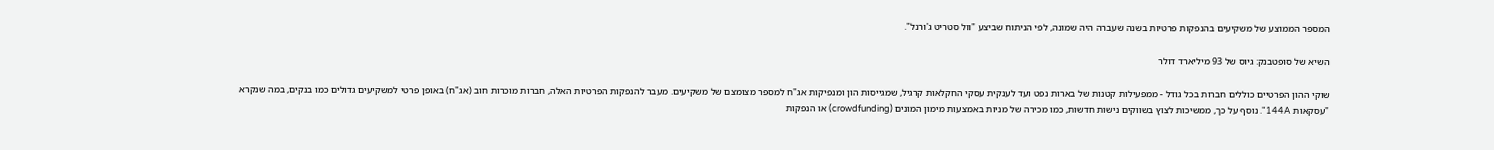המספר הממוצע של משקיעים בהנפקות פרטיות בשנה שעברה היה שמונה, לפי הניתוח שביצע "וול סטריט ג'ורנל".

השיא של סופטבנק: גיוס של 93 מיליארד דולר

שוקי ההון הפרטיים כוללים חברות בכל גודל - ממפעילות קטנות של בארות נפט ועד לענקית עסקי החקלאות קרגיל, שמגייסות הון ומנפיקות אג"ח למספר מצומצם של משקיעים. מעבר להנפקות הפרטיות האלה, חברות מוכרות חוב (אג"ח) באופן פרטי למשקיעים גדולים כמו בנקים, במה שנקרא "עסקאות 144A". נוסף על כך, ממשיכות לצוץ בשווקים נישות חדשות, כמו מכירה של מניות באמצעות מימון המונים (crowdfunding) או הנפקות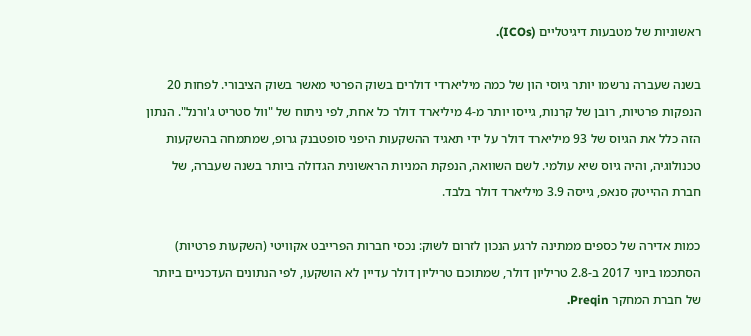ראשוניות של מטבעות דיגיטליים (ICOs).

בשנה שעברה נרשמו יותר גיוסי הון של כמה מיליארדי דולרים בשוק הפרטי מאשר בשוק הציבורי. לפחות 20 הנפקות פרטיות, רובן של קרנות, גייסו יותר מ-4 מיליארד דולר כל אחת, לפי ניתוח של "וול סטריט ג'ורנל". הנתון הזה כלל את הגיוס של 93 מיליארד דולר על ידי תאגיד ההשקעות היפני סופטבנק גרופ, שמתמחה בהשקעות טכנולוגיה, והיה גיוס שיא עולמי. לשם השוואה, הנפקת המניות הראשונית הגדולה ביותר בשנה שעברה, של חברת ההייטק סנאפ, גייסה 3.9 מיליארד דולר בלבד.

כמות אדירה של כספים ממתינה לרגע הנכון לזרום לשוק: נכסי חברות הפרייבט אקוויטי (השקעות פרטיות) הסתכמו ביוני 2017 ב-2.8 טריליון דולר, שמתוכם טריליון דולר עדיין לא הושקעו, לפי הנתונים העדכניים ביותר של חברת המחקר Preqin.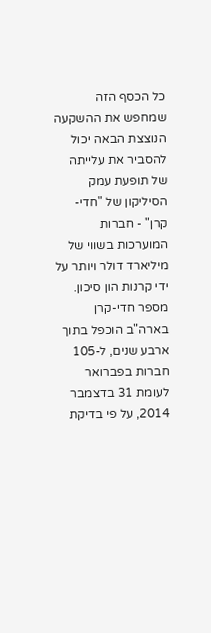כל הכסף הזה שמחפש את ההשקעה הנוצצת הבאה יכול להסביר את עלייתה של תופעת עמק הסיליקון של "חדי-קרן" - חברות המוערכות בשווי של מיליארד דולר ויותר על ידי קרנות הון סיכון. מספר חדי-קרן בארה"ב הוכפל בתוך ארבע שנים, ל-105 חברות בפברואר לעומת 31 בדצמבר 2014, על פי בדיקת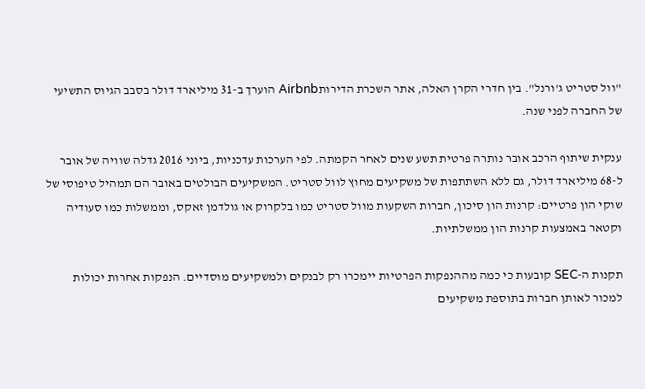"וול סטריט ג'ורנל". בין חדרי הקרן האלה, אתר השכרת הדירותAirbnb הוערך ב-31 מיליארד דולר בסבב הגיוס התשיעי של החברה לפני שנה.

ענקית שיתוף הרכב אובר נותרה פרטית תשע שנים לאחר הקמתה. לפי הערכות עדכניות, ביוני 2016 גדלה שוויה של אובר ל-68 מיליארד דולר, גם ללא השתתפות של משקיעים מחוץ לוול סטריט. המשקיעים הבולטים באובר הם תמהיל טיפוסי של שוקי הון פרטיים: קרנות הון סיכון, חברות השקעות מוול סטריט כמו בלקרוק או גולדמן זאקס, וממשלות כמו סעודיה וקטאר באמצעות קרנות הון ממשלתיות.

תקנות ה-SEC קובעות כי כמה מההנפקות הפרטיות יימכרו רק לבנקים ולמשקיעים מוסדיים. הנפקות אחרות יכולות למכור לאותן חברות בתוספת משקיעים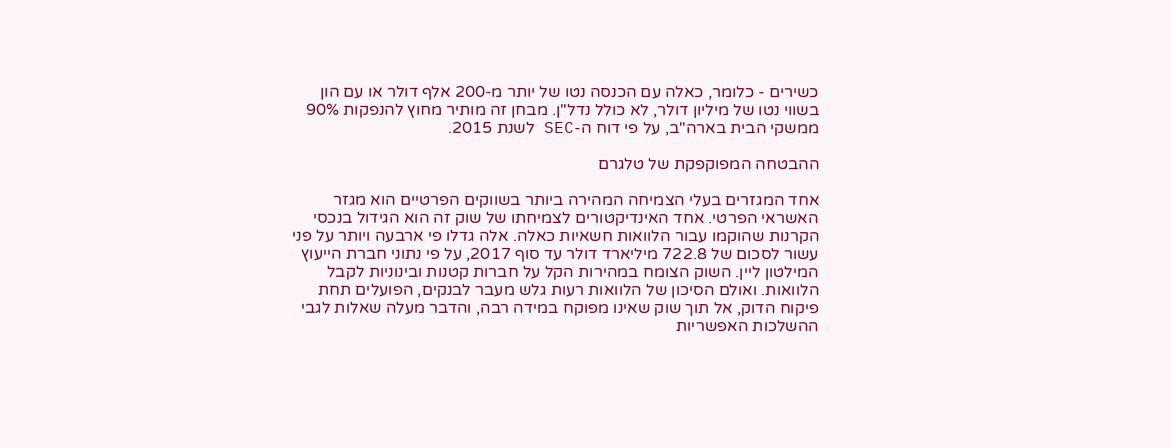כשירים - כלומר, כאלה עם הכנסה נטו של יותר מ-200 אלף דולר או עם הון בשווי נטו של מיליון דולר, לא כולל נדל"ן. מבחן זה מותיר מחוץ להנפקות 90% ממשקי הבית בארה"ב, על פי דוח ה-SEC לשנת 2015.

ההבטחה המפוקפקת של טלגרם

אחד המגזרים בעלי הצמיחה המהירה ביותר בשווקים הפרטיים הוא מגזר האשראי הפרטי. אחד האינדיקטורים לצמיחתו של שוק זה הוא הגידול בנכסי הקרנות שהוקמו עבור הלוואות חשאיות כאלה. אלה גדלו פי ארבעה ויותר על פני עשור לסכום של 722.8 מיליארד דולר עד סוף 2017, על פי נתוני חברת הייעוץ המילטון ליין. השוק הצומח במהירות הקל על חברות קטנות ובינוניות לקבל הלוואות. ואולם הסיכון של הלוואות רעות גלש מעבר לבנקים, הפועלים תחת פיקוח הדוק, אל תוך שוק שאינו מפוקח במידה רבה, והדבר מעלה שאלות לגבי ההשלכות האפשריות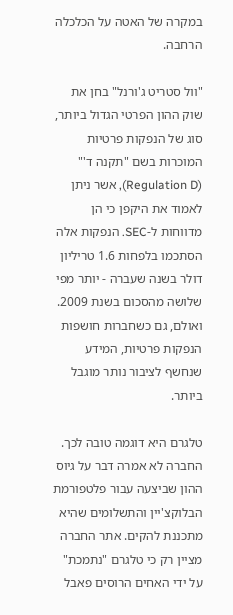במקרה של האטה על הכלכלה הרחבה.

"וול סטריט ג'ורנל" בחן את שוק ההון הפרטי הגדול ביותר, סוג של הנפקות פרטיות המוכרות בשם "תקנה ד'" (Regulation D), אשר ניתן לאמוד את היקפן כי הן מדווחות ל-SEC. הנפקות אלה הסתכמו בלפחות 1.6 טריליון דולר בשנה שעברה - יותר מפי שלושה מהסכום בשנת 2009. ואולם, גם כשחברות חושפות הנפקות פרטיות, המידע שנחשף לציבור נותר מוגבל ביותר.

טלגרם היא דוגמה טובה לכך. החברה לא אמרה דבר על גיוס ההון שביצעה עבור פלטפורמת הבלוקצ'יין והתשלומים שהיא מתכננת להקים. אתר החברה מציין רק כי טלגרם "נתמכת" על ידי האחים הרוסים פאבל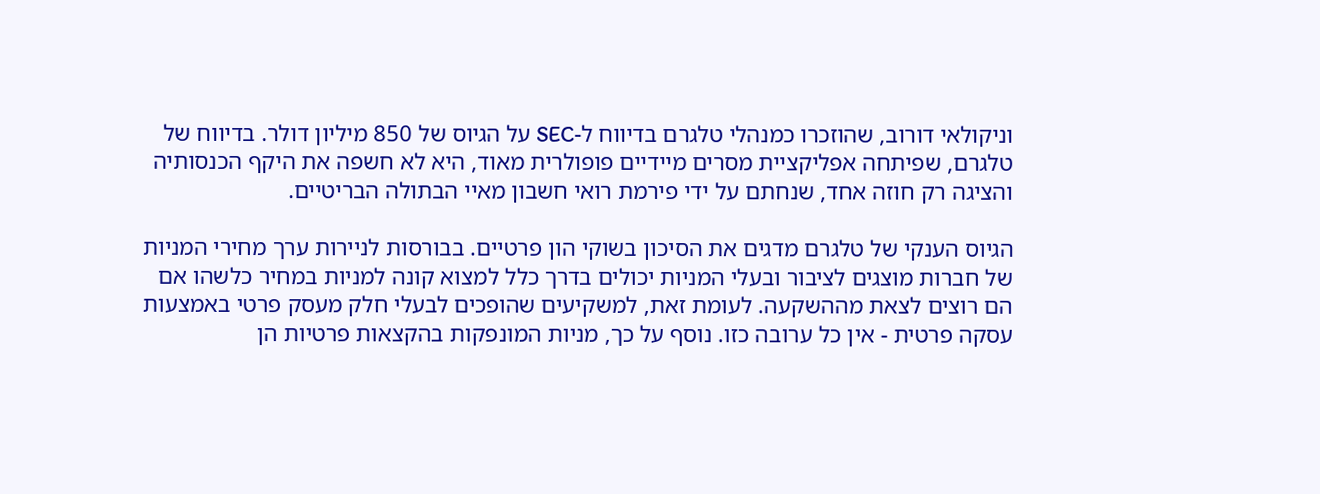וניקולאי דורוב, שהוזכרו כמנהלי טלגרם בדיווח ל-SEC על הגיוס של 850 מיליון דולר. בדיווח של טלגרם, שפיתחה אפליקציית מסרים מיידיים פופולרית מאוד, היא לא חשפה את היקף הכנסותיה והציגה רק חוזה אחד, שנחתם על ידי פירמת רואי חשבון מאיי הבתולה הבריטיים.

הגיוס הענקי של טלגרם מדגים את הסיכון בשוקי הון פרטיים. בבורסות לניירות ערך מחירי המניות של חברות מוצגים לציבור ובעלי המניות יכולים בדרך כלל למצוא קונה למניות במחיר כלשהו אם הם רוצים לצאת מההשקעה. לעומת זאת, למשקיעים שהופכים לבעלי חלק מעסק פרטי באמצעות עסקה פרטית - אין כל ערובה כזו. נוסף על כך, מניות המונפקות בהקצאות פרטיות הן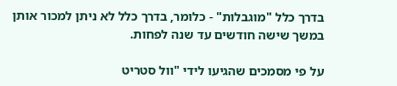בדרך כלל "מוגבלות" - כלומר, בדרך כלל לא ניתן למכור אותן במשך שישה חודשים עד שנה לפחות.

על פי מסמכים שהגיעו לידי "וול סטריט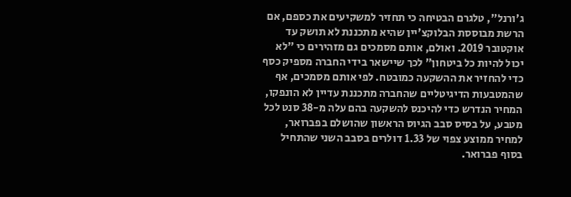ג'ורנל", טלגרם הבטיחה כי תחזיר למשקיעים את כספם, אם הרשת מבוססת הבלוקצ'יין שהיא מתכננת לא תושק עד אוקטובר 2019. ואולם, אותם מסמכים גם מזהירים כי "לא יכול להיות כל ביטחון" לכך שיישאר בידי החברה מספיק כסף כדי להחזיר את ההשקעה כמובטח. לפי אותם מסמכים, אף שהמטבעות הדיגיטליים שהחברה מתכננת עדיין לא הונפקו, המחיר הנדרש כדי להיכנס להשקעה בהם עלה מ-38 סנט לכל מטבע, על בסיס סבב הגיוס הראשון שהושלם בפברואר, למחיר ממוצע צפוי של 1.33 דולרים בסבב השני שהתחיל בסוף פברואר.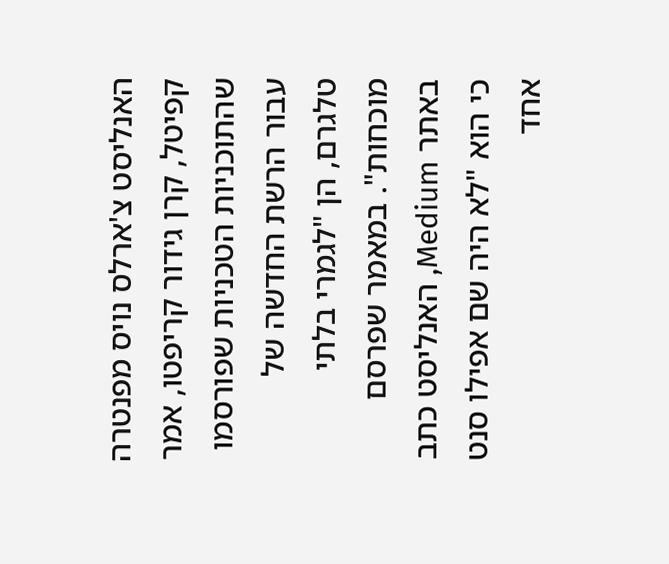האנליסט צ'ארלס נויס מפנטרה קפיטל, קרן גידור קריפטו, אמר שהתוכניות הטכניות שפורסמו עבור הרשת החדשה של טלגרם, הן "לגמרי בלתי מוכחות". במאמר שפרסם באתר Medium, האנליסט כתב כי הוא "לא היה שם אפילו סנט אחד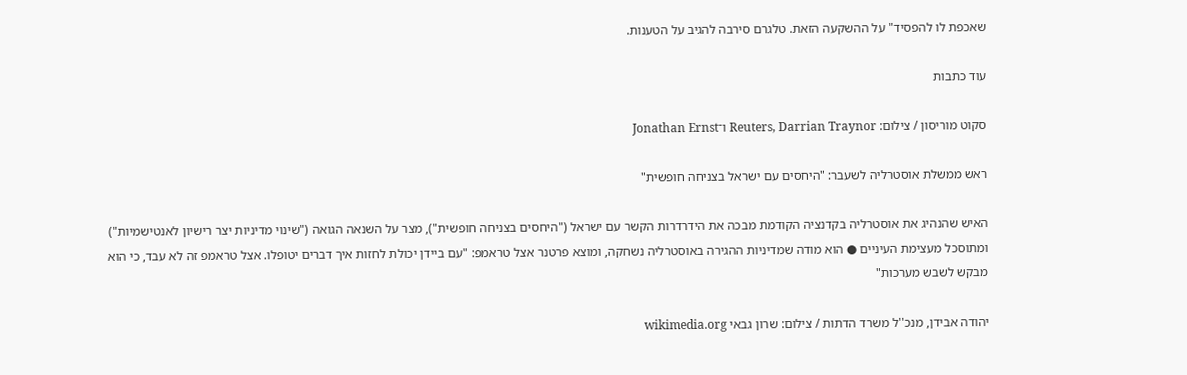שאכפת לו להפסיד" על ההשקעה הזאת. טלגרם סירבה להגיב על הטענות.

עוד כתבות

סקוט מוריסון / צילום: Reuters, Darrian Traynor ו־Jonathan Ernst

ראש ממשלת אוסטרליה לשעבר: "היחסים עם ישראל בצניחה חופשית"

האיש שהנהיג את אוסטרליה בקדנציה הקודמת מבכה את הידרדרות הקשר עם ישראל ("היחסים בצניחה חופשית"), מצר על השנאה הגואה ("שינוי מדיניות יצר רישיון לאנטישמיות") ומתוסכל מעצימת העיניים ● הוא מודה שמדיניות ההגירה באוסטרליה נשחקה, ומוצא פרטנר אצל טראמפ: "עם ביידן יכולת לחזות איך דברים יטופלו. אצל טראמפ זה לא עבד, כי הוא מבקש לשבש מערכות"

יהודה אבידן, מנכ''ל משרד הדתות / צילום: שרון גבאי wikimedia.org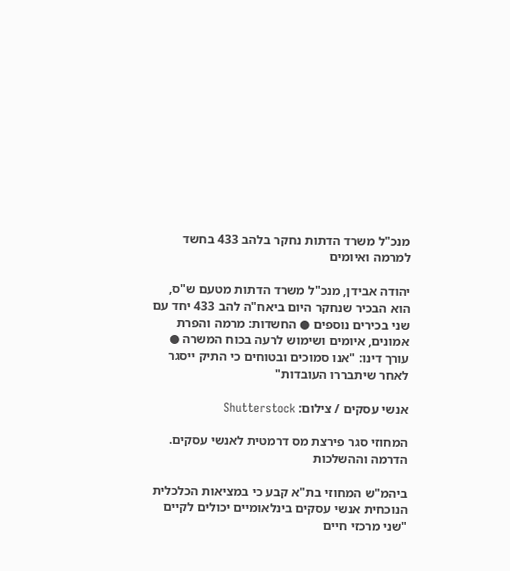מנכ"ל משרד הדתות נחקר בלהב 433 בחשד למרמה ואיומים

יהודה אבידן, מנכ"ל משרד הדתות מטעם ש"ס, הוא הבכיר שנחקר היום ביאח"ה להב 433 יחד עם שני בכירים נוספים ● החשדות: מרמה והפרת אמונים, איומים ושימוש לרעה בכוח המשרה ● עורך דינו: "אנו סמוכים ובטוחים כי התיק ייסגר לאחר שיתבררו העובדות"

אנשי עסקים / צילום: Shutterstock

המחוזי סגר פירצת מס דרמטית לאנשי עסקים. הדרמה וההשלכות

ביהמ"ש המחוזי בת"א קבע כי במציאות הכלכלית הנוכחית אנשי עסקים בינלאומיים יכולים לקיים "שני מרכזי חיים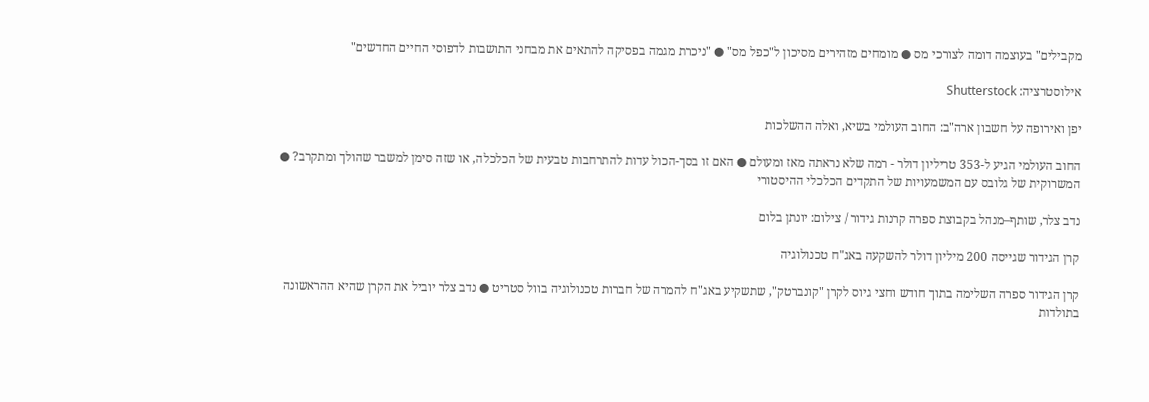מקבילים" בעוצמה דומה לצורכי מס ● מומחים מזהירים מסיכון ל"כפל מס" ● "ניכרת מגמה בפסיקה להתאים את מבחני התושבות לדפוסי החיים החדשים"

אילוסטרציה: Shutterstock

יפן ואירופה על חשבון ארה"ב: החוב העולמי בשיא, ואלה ההשלכות

החוב העולמי הגיע ל-353 טריליון דולר - רמה שלא נראתה מאז ומעולם ● האם זו בסך-הכול עדות להתרחבות טבעית של הכלכלה, או שזה סימן למשבר שהולך ומתקרב? ● המשרוקית של גלובס עם המשמעויות של התקדים הכלכלי ההיסטורי

נדב צלר, שותף–מנהל בקבוצת ספרה קרנות גידור / צילום: יונתן בלום

קרן הגידור שגייסה 200 מיליון דולר להשקעה באג"ח טכנולוגיה

קרן הגידור ספרה השלימה בתוך חודש וחצי גיוס לקרן "קונברטק", שתשקיע באג"ח להמרה של חברות טכנולוגיה בוול סטריט ● נדב צלר יוביל את הקרן שהיא ההראשונה בתולדות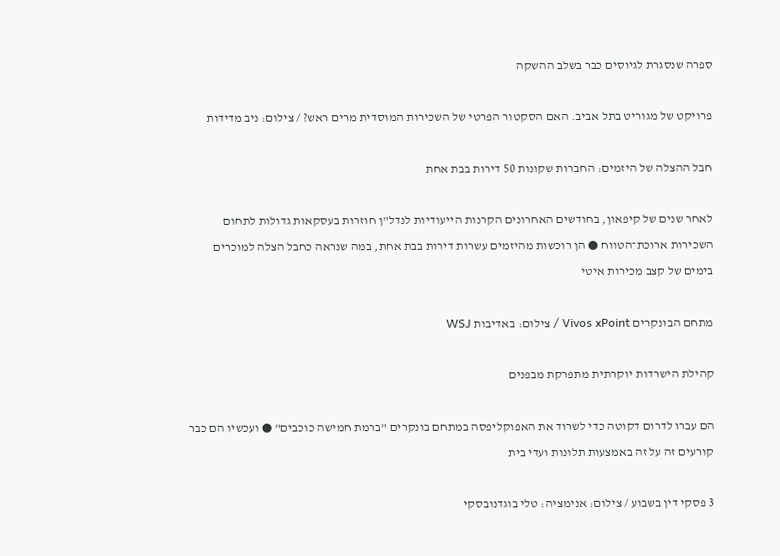ספרה שנסגרת לגיוסים כבר בשלב ההשקה

פרויקט של מגוריט בתל אביב. האם הסקטור הפרטי של השכירות המוסדית מרים ראש? / צילום: ניב מדידות

חבל ההצלה של היזמים: החברות שקונות 50 דירות בבת אחת

לאחר שנים של קיפאון, בחודשים האחרונים הקרנות הייעודיות לנדל"ן חוזרות בעסקאות גדולות לתחום השכירות ארוכת־הטווח ● הן רוכשות מהיזמים עשרות דירות בבת אחת, במה שנראה כחבל הצלה למוכרים בימים של קצב מכירות איטי

מתחם הבונקרים Vivos xPoint / צילום: באדיבות WSJ

קהילת הישרדות יוקרתית מתפרקת מבפנים

הם עברו לדרום דקוטה כדי לשרוד את האפוקליפסה במתחם בונקרים "ברמת חמישה כוכבים" ● ועכשיו הם כבר קורעים זה על זה באמצעות תלונות ועדי בית

3 פסקי דין בשבוע / צילום: אנימציה: טלי בוגדנובסקי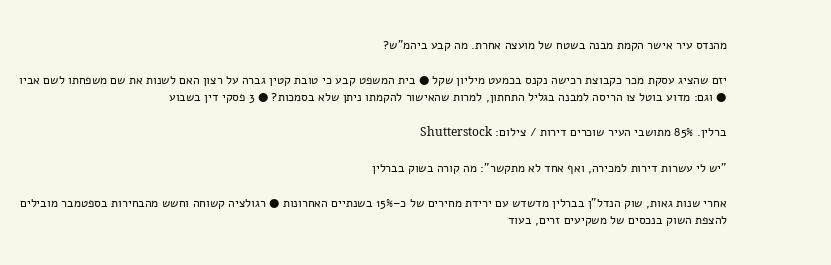מהנדס עיר אישר הקמת מבנה בשטח של מועצה אחרת. מה קבע ביהמ"ש?

יזם שהציג עסקת מכר כקבוצת רכישה נקנס בכמעט מיליון שקל ● בית המשפט קבע כי טובת קטין גברה על רצון האם לשנות את שם משפחתו לשם אביו ● וגם: מדוע בוטל צו הריסה למבנה בגליל התחתון, למרות שהאישור להקמתו ניתן שלא בסמכות? ● 3 פסקי דין בשבוע

ברלין. 85% מתושבי העיר שוכרים דירות / צילום: Shutterstock

"יש לי עשרות דירות למכירה, ואף אחד לא מתקשר": מה קורה בשוק בברלין

אחרי שנות גאות, שוק הנדל"ן בברלין מדשדש עם ירידת מחירים של כ–15% בשנתיים האחרונות ● רגולציה קשוחה וחשש מהבחירות בספטמבר מובילים להצפת השוק בנכסים של משקיעים זרים, בעוד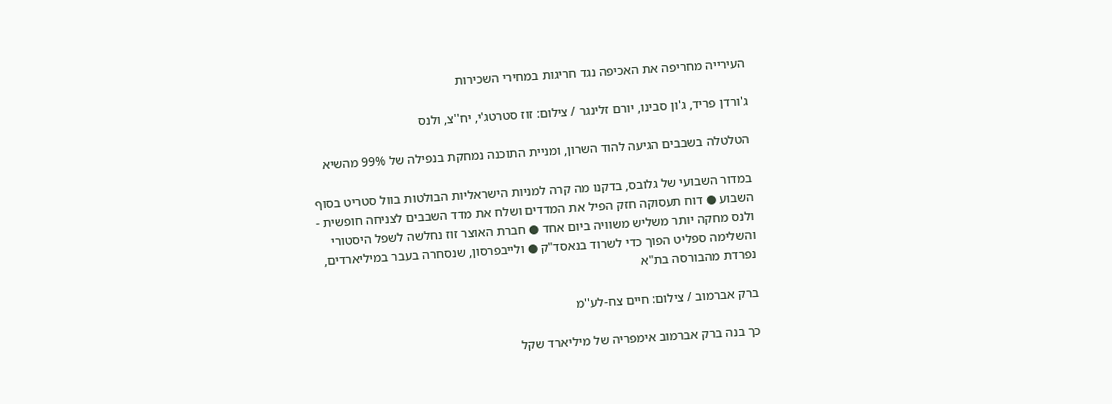העירייה מחריפה את האכיפה נגד חריגות במחירי השכירות

ג'ורדן פריד, ג'ון סבינו, יורם זלינגר / צילום: זוז סטרטג'י, יח''צ, ולנס

הטלטלה בשבבים הגיעה להוד השרון, ומניית התוכנה נמחקת בנפילה של 99% מהשיא

במדור השבועי של גלובס, בדקנו מה קרה למניות הישראליות הבולטות בוול סטריט בסוף השבוע ● דוח תעסוקה חזק הפיל את המדדים ושלח את מדד השבבים לצניחה חופשית - ולנס מחקה יותר משליש משוויה ביום אחד ● חברת האוצר זוז נחלשה לשפל היסטורי והשלימה ספליט הפוך כדי לשרוד בנאסד"ק ● ולייבפרסון, שנסחרה בעבר במיליארדים, נפרדת מהבורסה בת"א

ברק אברמוב / צילום: חיים צח-לע''מ

כך בנה ברק אברמוב אימפריה של מיליארד שקל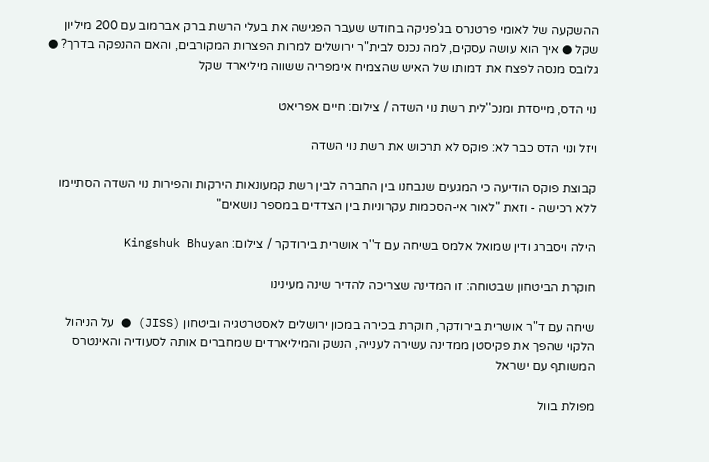ההשקעה של לאומי פרטנרס בג'פניקה בחודש שעבר הפגישה את בעלי הרשת ברק אברמוב עם 200 מיליון שקל ● איך הוא עושה עסקים, למה נכנס לבית"ר ירושלים למרות הפצרות המקורבים, והאם ההנפקה בדרך? ● גלובס מנסה לפצח את דמותו של האיש שהצמיח אימפריה ששווה מיליארד שקל

נוי הדס, מייסדת ומנכ''לית רשת נוי השדה / צילום: חיים אפריאט

ויזל ונוי הדס כבר לא: פוקס לא תרכוש את רשת נוי השדה

קבוצת פוקס הודיעה כי המגעים שנבחנו בין החברה לבין רשת קמעונאות הירקות והפירות נוי השדה הסתיימו ללא רכישה - וזאת "לאור אי-הסכמות עקרוניות בין הצדדים במספר נושאים"

הילה ויסברג ודין שמואל אלמס בשיחה עם ד''ר אושרית בירודקר / צילום: Kingshuk Bhuyan

חוקרת הביטחון שבטוחה: זו המדינה שצריכה להדיר שינה מעינינו

שיחה עם ד"ר אושרית בירודקר, חוקרת בכירה במכון ירושלים לאסטרטגיה וביטחון (JISS) ● על הניהול הלקוי שהפך את פקיסטן ממדינה עשירה לענייה, הנשק והמיליארדים שמחברים אותה לסעודיה והאינטרס המשותף עם ישראל

מפולת בוול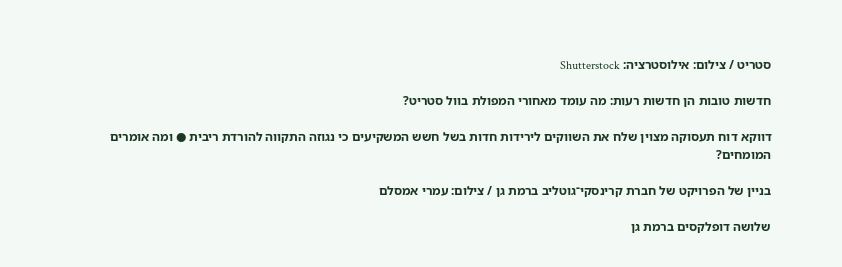סטריט / צילום: אילוסטרציה: Shutterstock

חדשות טובות הן חדשות רעות: מה עומד מאחורי המפולת בוול סטריט?

דווקא דוח תעסוקה מצוין שלח את השווקים לירידות חדות בשל חשש המשקיעים כי נגוזה התקווה להורדת ריבית ● ומה אומרים המומחים?

בניין של הפרויקט של חברת קרינסקי־גוטליב ברמת גן / צילום: עמרי אמסלם

שלושה דופלקסים ברמת גן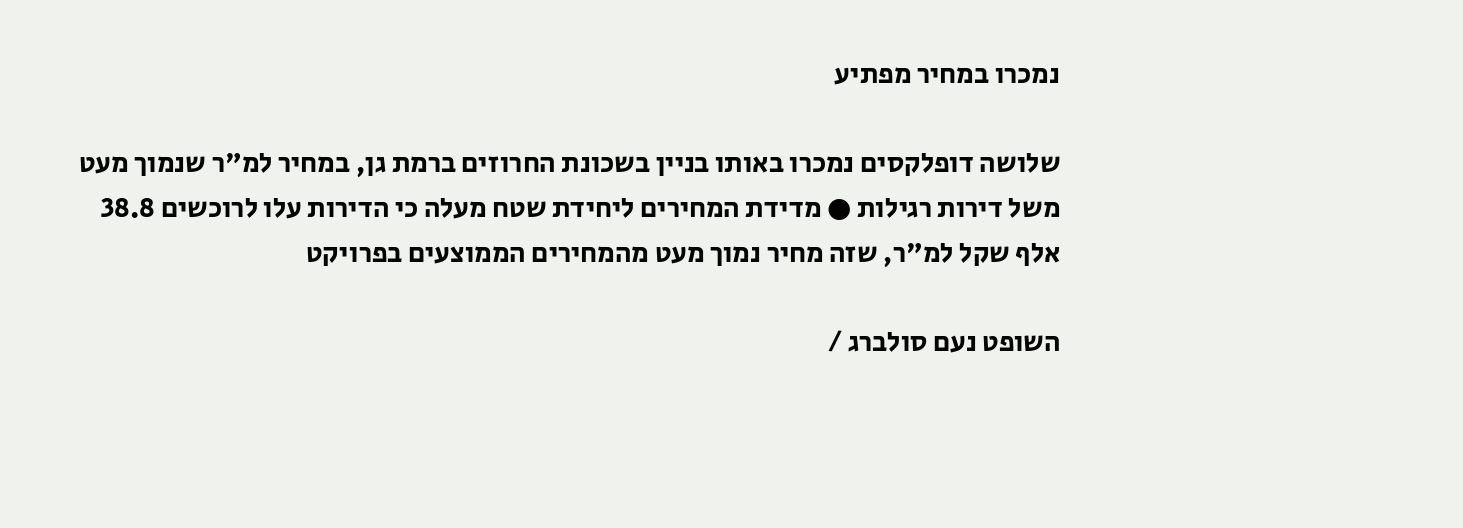נמכרו במחיר מפתיע

שלושה דופלקסים נמכרו באותו בניין בשכונת החרוזים ברמת גן, במחיר למ"ר שנמוך מעט משל דירות רגילות ● מדידת המחירים ליחידת שטח מעלה כי הדירות עלו לרוכשים 38.8 אלף שקל למ"ר, שזה מחיר נמוך מעט מהמחירים הממוצעים בפרויקט

השופט נעם סולברג /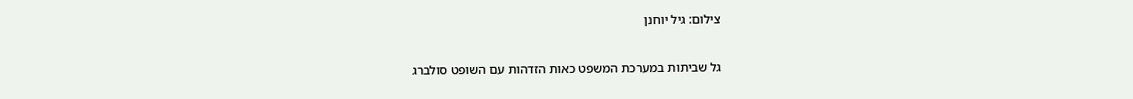צילום: גיל יוחנן

גל שביתות במערכת המשפט כאות הזדהות עם השופט סולברג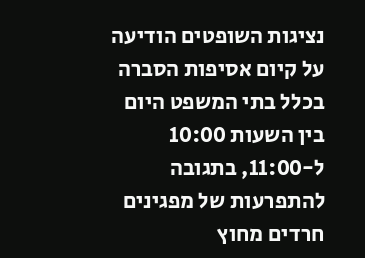נציגות השופטים הודיעה על קיום אסיפות הסברה בכלל בתי המשפט היום בין השעות 10:00 ל-11:00, בתגובה להתפרעות של מפגינים חרדים מחוץ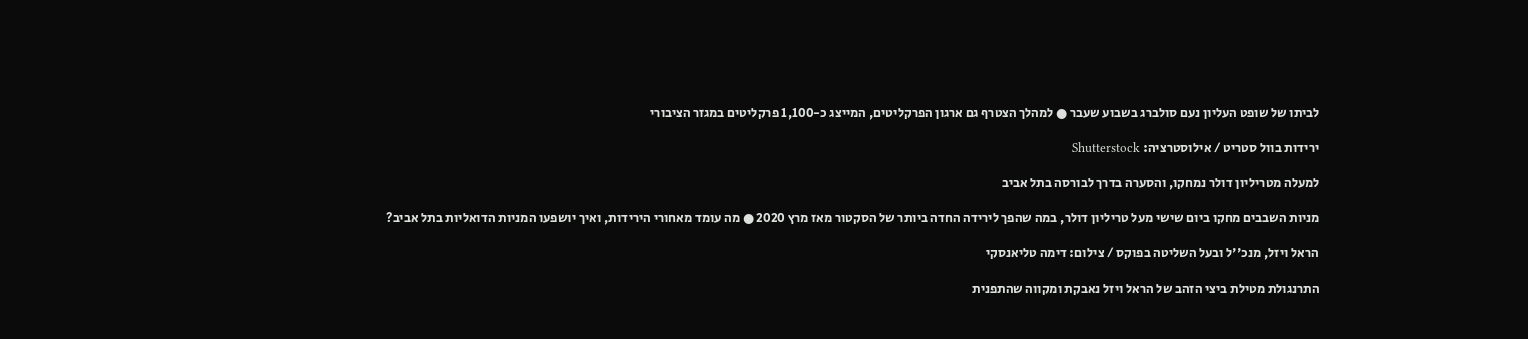לביתו של שופט העליון נעם סולברג בשבוע שעבר ● למהלך הצטרף גם ארגון הפרקליטים, המייצג כ-1,100 פרקליטים במגזר הציבורי

ירידות בוול סטריט / אילוסטרציה: Shutterstock

למעלה מטריליון דולר נמחקו, והסערה בדרך לבורסה בתל אביב

מניות השבבים מחקו ביום שישי מעל טריליון דולר, במה שהפך לירידה החדה ביותר של הסקטור מאז מרץ 2020 ● מה עומד מאחורי הירידות, ואיך יושפעו המניות הדואליות בתל אביב?

הראל ויזל, מנכ''ל ובעל השליטה בפוקס / צילום: דימה טליאנסקי

התרנגולת מטילת ביצי הזהב של הראל ויזל נאבקת ומקווה שהתפנית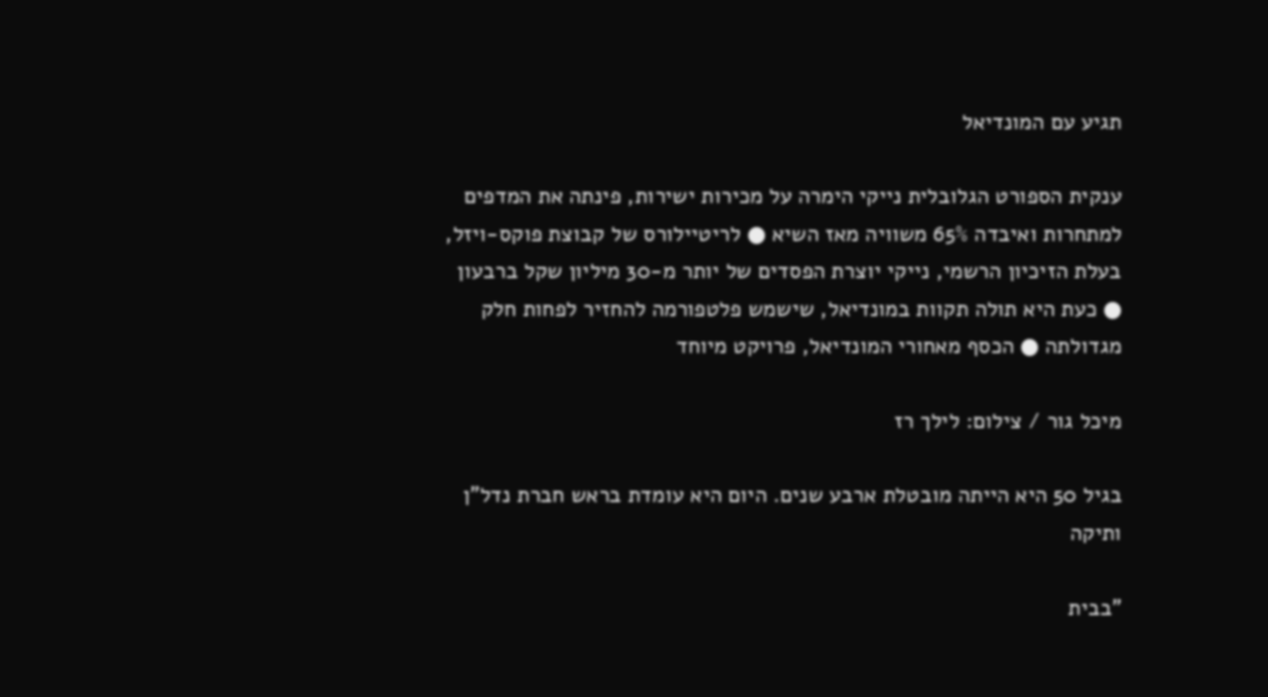תגיע עם המונדיאל

ענקית הספורט הגלובלית נייקי הימרה על מכירות ישירות, פינתה את המדפים למתחרות ואיבדה 65% משוויה מאז השיא ● לריטיילורס של קבוצת פוקס-ויזל, בעלת הזיכיון הרשמי, נייקי יוצרת הפסדים של יותר מ-30 מיליון שקל ברבעון ● כעת היא תולה תקוות במונדיאל, שישמש פלטפורמה להחזיר לפחות חלק מגדולתה ● הכסף מאחורי המונדיאל, פרויקט מיוחד

מיכל גור / צילום: לילך רז

בגיל 50 היא הייתה מובטלת ארבע שנים. היום היא עומדת בראש חברת נדל"ן ותיקה

"בבית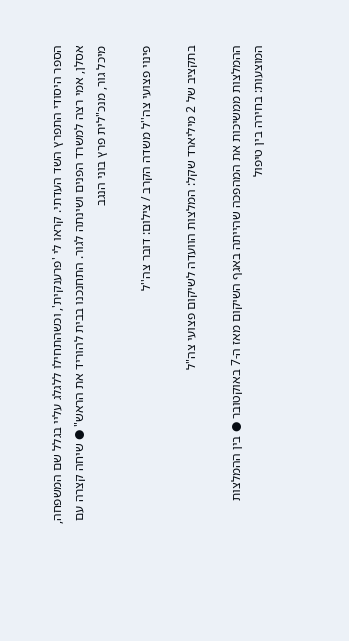הספר היסודי התפרץ השד העדתי. קראו לי 'פרענקית', וכשהתחילו ללגלג עליי בגלל שם המשפחה, אסלן, אמי רצה למשרד הפנים ושינתה לגור. התחנכנו בבית להוריד את הראש" ● שיחה קצרה עם מיכל גור, מנכ"לית פרץ בוני הנגב

פינוי פצועי צה''ל משדה הקרב / צילום: דובר צה''ל

בתקציב של 2 מיליארד שקל: המלצות הוועדה לשיקום פצועי צה"ל

ההמלצות ממשיכות את המהפכה שהייתה באגף השיקום מאז ה-7 באוקטובר ● בין ההמלצות המוצעות: בחירה בין טיפול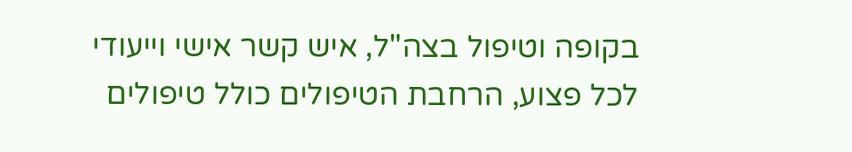בקופה וטיפול בצה"ל, איש קשר אישי וייעודי לכל פצוע, הרחבת הטיפולים כולל טיפולים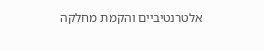אלטרנטיביים והקמת מחלקה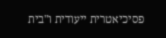פסיכיאטרית ייעודית ו"בית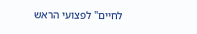לחיים" לפצועי הראש